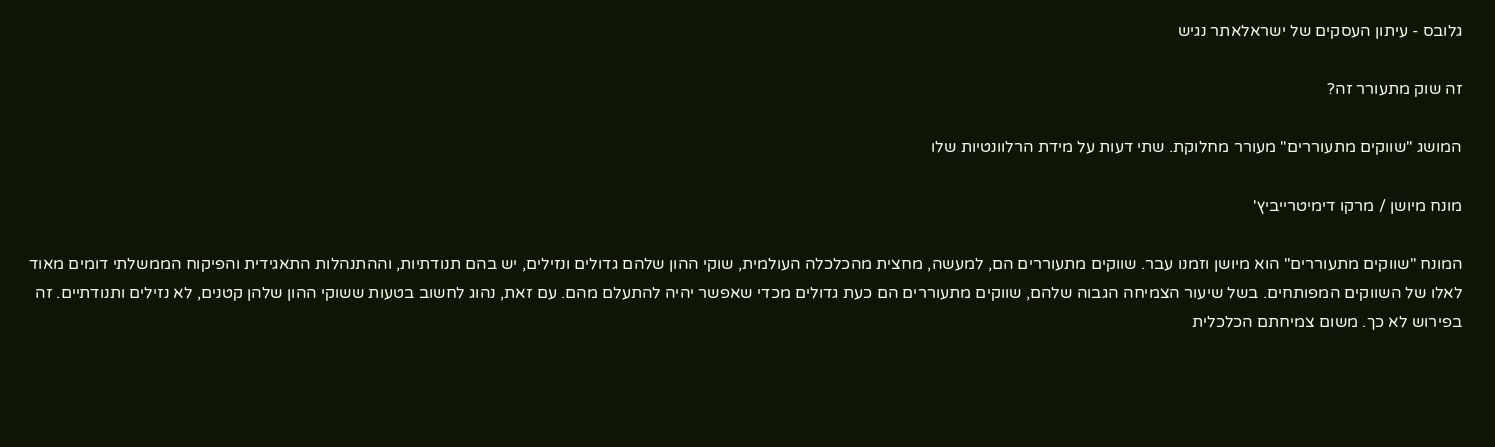גלובס - עיתון העסקים של ישראלאתר נגיש

זה שוק מתעורר זה?

המושג "שווקים מתעוררים" מעורר מחלוקת. שתי דעות על מידת הרלוונטיות שלו

מונח מיושן / מרקו דימיטרייביץ'

המונח "שווקים מתעוררים" הוא מיושן וזמנו עבר. שווקים מתעוררים הם, למעשה, מחצית מהכלכלה העולמית, שוקי ההון שלהם גדולים ונזילים, יש בהם תנודתיות, וההתנהלות התאגידית והפיקוח הממשלתי דומים מאוד לאלו של השווקים המפותחים. בשל שיעור הצמיחה הגבוה שלהם, שווקים מתעוררים הם כעת גדולים מכדי שאפשר יהיה להתעלם מהם. עם זאת, נהוג לחשוב בטעות ששוקי ההון שלהן קטנים, לא נזילים ותנודתיים. זה בפירוש לא כך. משום צמיחתם הכלכלית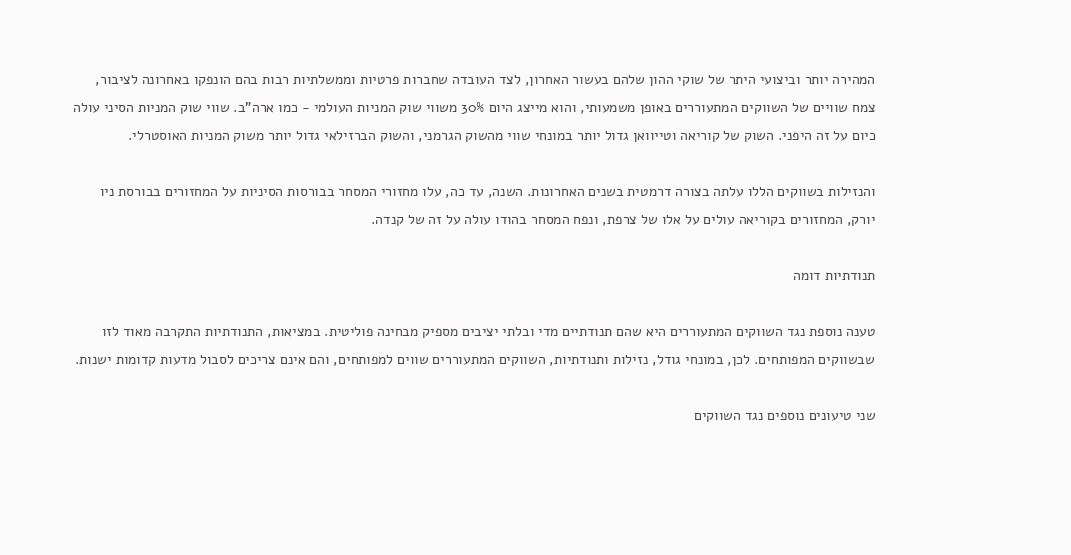המהירה יותר וביצועי היתר של שוקי ההון שלהם בעשור האחרון, לצד העובדה שחברות פרטיות וממשלתיות רבות בהם הונפקו באחרונה לציבור, צמח שוויים של השווקים המתעוררים באופן משמעותי, והוא מייצג היום 30% משווי שוק המניות העולמי - כמו ארה"ב. שווי שוק המניות הסיני עולה כיום על זה היפני. השוק של קוריאה וטייוואן גדול יותר במונחי שווי מהשוק הגרמני, והשוק הברזילאי גדול יותר משוק המניות האוסטרלי.

והנזילות בשווקים הללו עלתה בצורה דרמטית בשנים האחרונות. השנה, עד כה, עלו מחזורי המסחר בבורסות הסיניות על המחזורים בבורסת ניו יורק, המחזורים בקוריאה עולים על אלו של צרפת, ונפח המסחר בהודו עולה על זה של קנדה.

תנודתיות דומה

טענה נוספת נגד השווקים המתעוררים היא שהם תנודתיים מדי ובלתי יציבים מספיק מבחינה פוליטית. במציאות, התנודתיות התקרבה מאוד לזו שבשווקים המפותחים. לכן, במונחי גודל, נזילות ותנודתיות, השווקים המתעוררים שווים למפותחים, והם אינם צריכים לסבול מדעות קדומות ישנות.

שני טיעונים נוספים נגד השווקים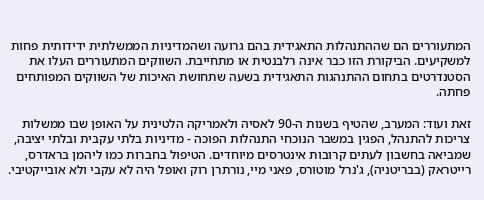המתעוררים הם שההתנהלות התאגידית בהם גרועה ושהמדיניות הממשלתית ידידותית פחות למשקיעים. הביקורת הזו כבר אינה רלבנטית או מתחייבת. השווקים המתעוררים העלו את הסטנדרטים בתחום ההתנהגות התאגידית בשעה שתחושת האיכות של השווקים המפותחים פחתה.

זאת ועוד: המערב, שהטיף בשנות ה-90 לאסיה ולאמריקה הלטינית על האופן שבו ממשלות צריכות להתנהל, הפגין במשבר הנוכחי התנהלות הפוכה - מדיניות בלתי עקבית ובלתי יציבה, שמביאה בחשבון לעתים קרובות אינטרסים מיוחדים. הטיפול בחברות כמו ליהמן בראדרס, רייטראק (בבריטניה), ג'נרל מוטורס, פאני מיי, נורתרן רוק ואופל היה לא עקבי ולא אובייקטיבי.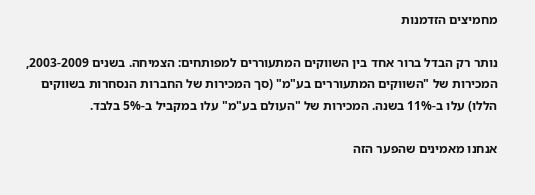מחמיצים הזדמנות

נותר רק הבדל ברור אחד בין השווקים המתעוררים למפותחים: הצמיחה. בשנים 2003-2009, המכירות של "השווקים המתעוררים בע"מ" (סך המכירות של החברות הנסחרות בשווקים הללו) עלו ב-11% בשנה. המכירות של "העולם בע"מ" עלו במקביל ב-5% בלבד.

אנחנו מאמינים שהפער הזה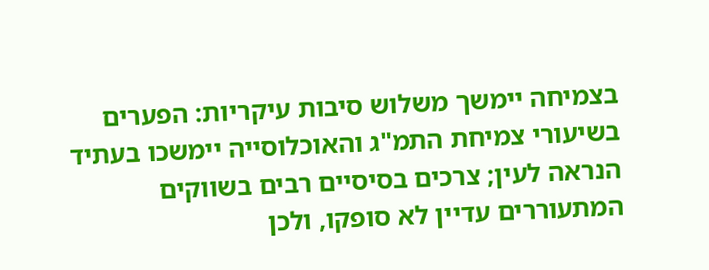בצמיחה יימשך משלוש סיבות עיקריות: הפערים בשיעורי צמיחת התמ"ג והאוכלוסייה יימשכו בעתיד הנראה לעין; צרכים בסיסיים רבים בשווקים המתעוררים עדיין לא סופקו, ולכן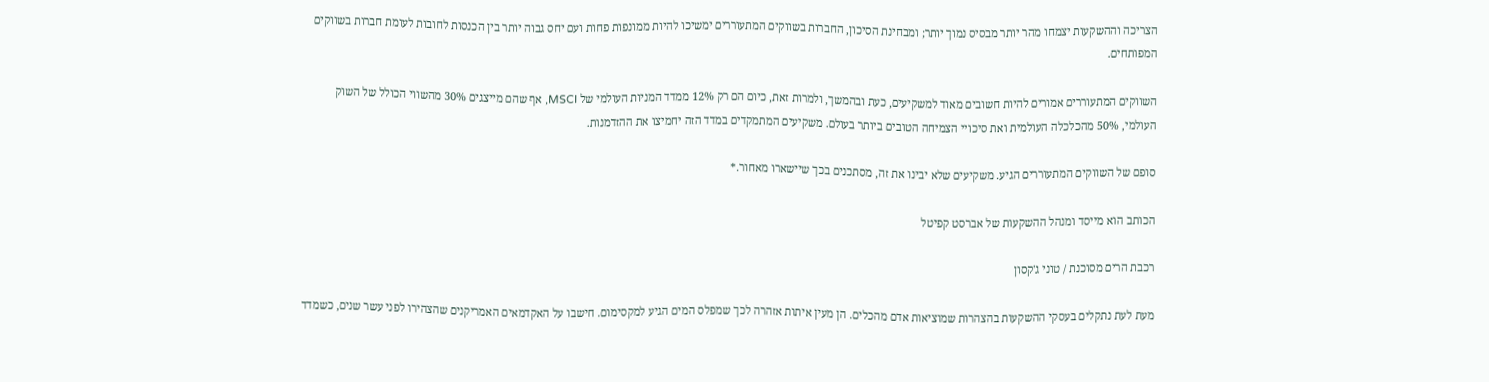הצריכה וההשקעות יצמחו מהר יותר מבסיס נמוך יותר; ומבחינת הסיכון, החברות בשווקים המתעוררים ימשיכו להיות ממונפות פחות ועם יחס גבוה יותר בין הכנסות לחובות לעומת חברות בשווקים המפותחים.

השווקים המתעוררים אמורים להיות חשובים מאוד למשקיעים, כעת ובהמשך, ולמרות זאת, כיום הם רק 12% ממדד המניות העולמי של MSCI, אף שהם מייצגים 30% מהשווי הכולל של השוק העולמי, 50% מהכלכלה העולמית ואת סיכויי הצמיחה הטובים ביותר בעולם. משקיעים המתמקדים במדד הזה יחמיצו את ההזדמנות.

סופם של השווקים המתעוררים הגיע. משקיעים שלא יבינו את זה, מסתכנים בכך שיישארו מאחור.*

הכותב הוא מייסד ומנהל ההשקעות של אברסט קפיטל

רכבת הרים מסוכנת / טוני ג'קסון

מעת לעת נתקלים בעסקי ההשקעות בהצהרות שמוציאות אדם מהכלים. הן מעין איתות אזהרה לכך שמפלס המים הגיע למקסימום. חישבו על האקדמאים האמריקנים שהצהירו לפני עשר שנים, כשמדד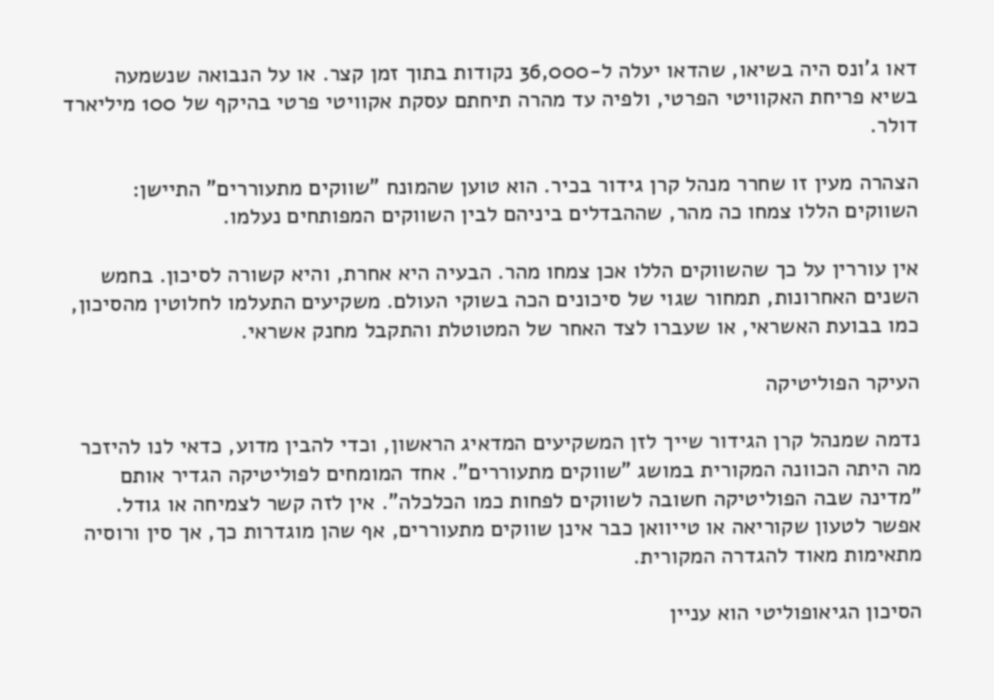דאו ג'ונס היה בשיאו, שהדאו יעלה ל-36,000 נקודות בתוך זמן קצר. או על הנבואה שנשמעה בשיא פריחת האקוויטי הפרטי, ולפיה עד מהרה תיחתם עסקת אקוויטי פרטי בהיקף של 100 מיליארד דולר.

הצהרה מעין זו שחרר מנהל קרן גידור בכיר. הוא טוען שהמונח "שווקים מתעוררים" התיישן: השווקים הללו צמחו כה מהר, שההבדלים ביניהם לבין השווקים המפותחים נעלמו.

אין עוררין על כך שהשווקים הללו אכן צמחו מהר. הבעיה היא אחרת, והיא קשורה לסיכון. בחמש השנים האחרונות, תמחור שגוי של סיכונים הכה בשוקי העולם. משקיעים התעלמו לחלוטין מהסיכון, כמו בבועת האשראי, או שעברו לצד האחר של המטוטלת והתקבל מחנק אשראי.

העיקר הפוליטיקה

נדמה שמנהל קרן הגידור שייך לזן המשקיעים המדאיג הראשון, וכדי להבין מדוע, כדאי לנו להיזכר מה היתה הכוונה המקורית במושג "שווקים מתעוררים". אחד המומחים לפוליטיקה הגדיר אותם "מדינה שבה הפוליטיקה חשובה לשווקים לפחות כמו הכלכלה". אין לזה קשר לצמיחה או גודל. אפשר לטעון שקוריאה או טייוואן כבר אינן שווקים מתעוררים, אף שהן מוגדרות כך, אך סין ורוסיה מתאימות מאוד להגדרה המקורית.

הסיכון הגיאופוליטי הוא עניין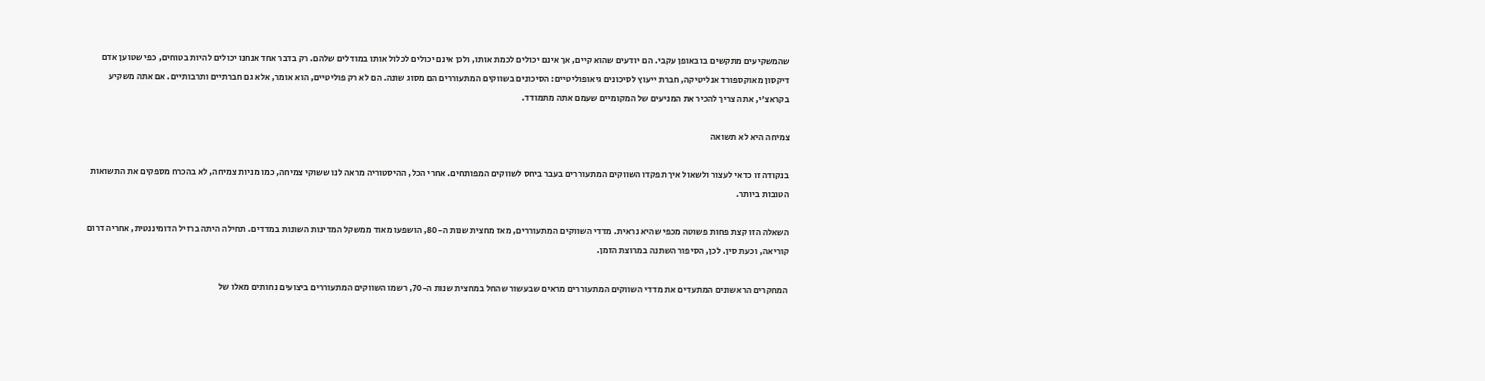שהמשקיעים מתקשים בו באופן עקבי. הם יודעים שהוא קיים, אך אינם יכולים לכמת אותו, ולכן אינם יכולים לכלול אותו במודלים שלהם. רק בדבר אחד אנחנו יכולים להיות בטוחים, כפי שטוען אדם דיקסון מאוקספורד אנליטיקה, חברת ייעוץ לסיכונים גיאופוליטיים: הסיכונים בשווקים המתעוררים הם מסוג שונה. הם לא רק פוליטיים, הוא אומר, אלא גם חברתיים ותרבותיים. אם אתה משקיע בקראצ'י, אתה צריך להכיר את המניעים של המקומיים שעמם אתה מתמודד.

צמיחה היא לא תשואה

בנקודה זו כדאי לעצור ולשאול איך תפקדו השווקים המתעוררים בעבר ביחס לשווקים המפותחים. אחרי הכל, ההיסטוריה מראה לנו ששוקי צמיחה, כמו מניות צמיחה, לא בהכרח מספקים את התשואות הטובות ביותר.

השאלה הזו קצת פחות פשוטה מכפי שהיא נראית. מדדי השווקים המתעוררים, מאז מחצית שנות ה-80, הושפעו מאוד ממשקל המדינות השונות במדדים. תחילה היתה ברזיל הדומיננטית, אחריה דרום קוריאה, וכעת סין. לכן, הסיפור השתנה במרוצת הזמן.

המחקרים הראשונים המתעדים את מדדי השווקים המתעוררים מראים שבעשור שהחל במחצית שנות ה-70, רשמו השווקים המתעוררים ביצועים נחותים מאלו של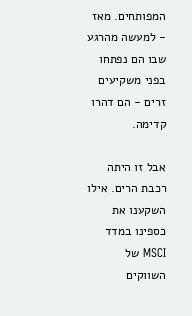המפותחים. מאז - למעשה מהרגע שבו הם נפתחו בפני משקיעים זרים - הם דהרו קדימה.

אבל זו היתה רכבת הרים. אילו השקענו את כספינו במדד MSCI של השווקים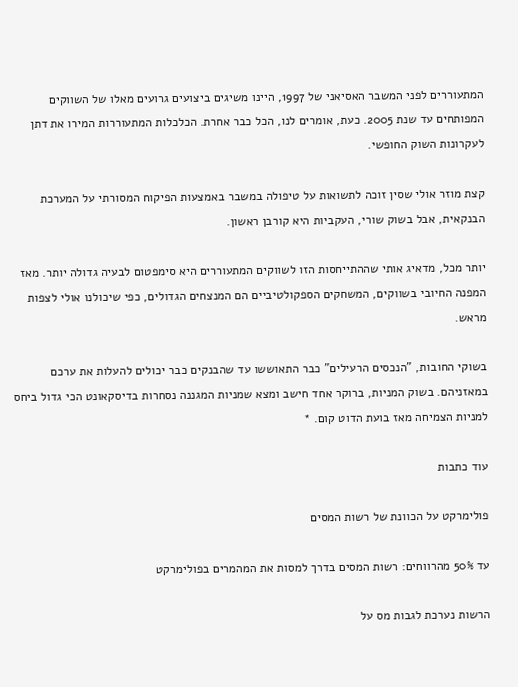המתעוררים לפני המשבר האסיאני של 1997, היינו משיגים ביצועים גרועים מאלו של השווקים המפותחים עד שנת 2005. כעת, אומרים לנו, הכל כבר אחרת. הכלכלות המתעוררות המירו את דתן לעקרונות השוק החופשי.

קצת מוזר אולי שסין זוכה לתשואות על טיפולה במשבר באמצעות הפיקוח המסורתי על המערכת הבנקאית, אבל בשוק שורי, העקביות היא קורבן ראשון.

יותר מכל, מדאיג אותי שההתייחסות הזו לשווקים המתעוררים היא סימפטום לבעיה גדולה יותר. מאז המפנה החיובי בשווקים, המשחקים הספקולטיביים הם המנצחים הגדולים, כפי שיכולנו אולי לצפות מראש.

בשוקי החובות, "הנכסים הרעילים" כבר התאוששו עד שהבנקים כבר יכולים להעלות את ערכם במאזניהם. בשוק המניות, ברוקר אחד חישב ומצא שמניות המגננה נסחרות בדיסקאונט הכי גדול ביחס למניות הצמיחה מאז בועת הדוט קום. *

עוד כתבות

פולימרקט על הכוונת של רשות המסים

עד 50% מהרווחים: רשות המסים בדרך למסות את המהמרים בפולימרקט

הרשות נערכת לגבות מס על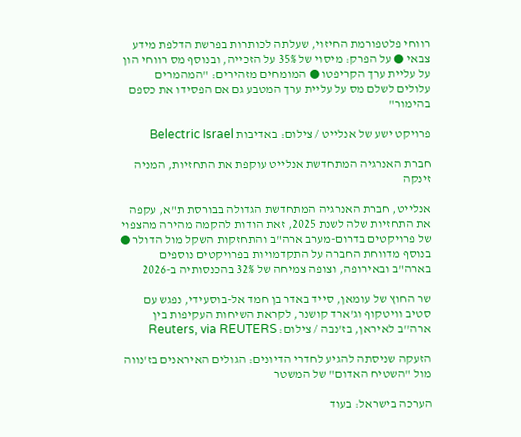רווחי פלטפורמת החיזוי, שעלתה לכותרות בפרשת הדלפת מידע צבאי ● על הפרק: מיסוי של 35% על הזכייה, ובנוסף מס רווחי הון על עליית ערך הקריפטו ● המומחים מזהירים: "המהמרים עלולים לשלם מס על עליית ערך המטבע גם אם הפסידו את כספם בהימור"

פרויקט ישע של אנלייט / צילום: באדיבות Belectric Israel

חברת האנרגיה המתחדשת אנלייט עוקפת את התחזיות, המניה זינקה

אנלייט, חברת האנרגיה המתחדשת הגדולה בבורסת ת"א, עקפה את התחזיות שלה לשנת 2025, זאת הודות להקמה מהירה מהצפוי של פרויקטים בדרום-מערב ארה"ב והתחזקות השקל מול הדולר ● בנוסף מדווחת החברה על התקדמויות בפרויקטים נוספים בארה"ב ובאירופה, וצופה צמיחה של 32% בהכנסותיה ב-2026

שר החוץ של עומאן, סייד באדר בן חמד אל-בוסעידי, נפגש עם סטיב וויטקוף וג'ארד קושנר, לקראת השיחות העקיפות בין ארה''ב לאיראן, בז'נבה / צילום: Reuters, via REUTERS

הזעקה שניסתה להגיע לחדרי הדיונים: הגולים האיראנים בז'נווה מול "השטיח האדום" של המשטר

הערכה בישראל: בעוד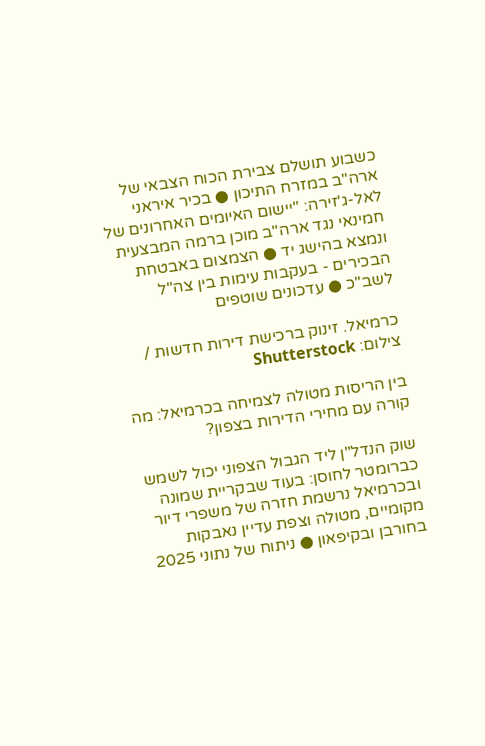כשבוע תושלם צבירת הכוח הצבאי של ארה"ב במזרח התיכון ● בכיר איראני לאל-ג'זירה: "יישום האיומים האחרונים של חמינאי נגד ארה"ב מוכן ברמה המבצעית ונמצא בהישג יד ● הצמצום באבטחת הבכירים - בעקבות עימות בין צה"ל לשב"כ ● עדכונים שוטפים

כרמיאל. זינוק ברכישת דירות חדשות / צילום: Shutterstock

בין הריסות מטולה לצמיחה בכרמיאל: מה קורה עם מחירי הדירות בצפון?

שוק הנדל"ן ליד הגבול הצפוני יכול לשמש כברומטר לחוסן: בעוד שבקריית שמונה ובכרמיאל נרשמת חזרה של משפרי דיור מקומיים, מטולה וצפת עדיין נאבקות בחורבן ובקיפאון ● ניתוח של נתוני 2025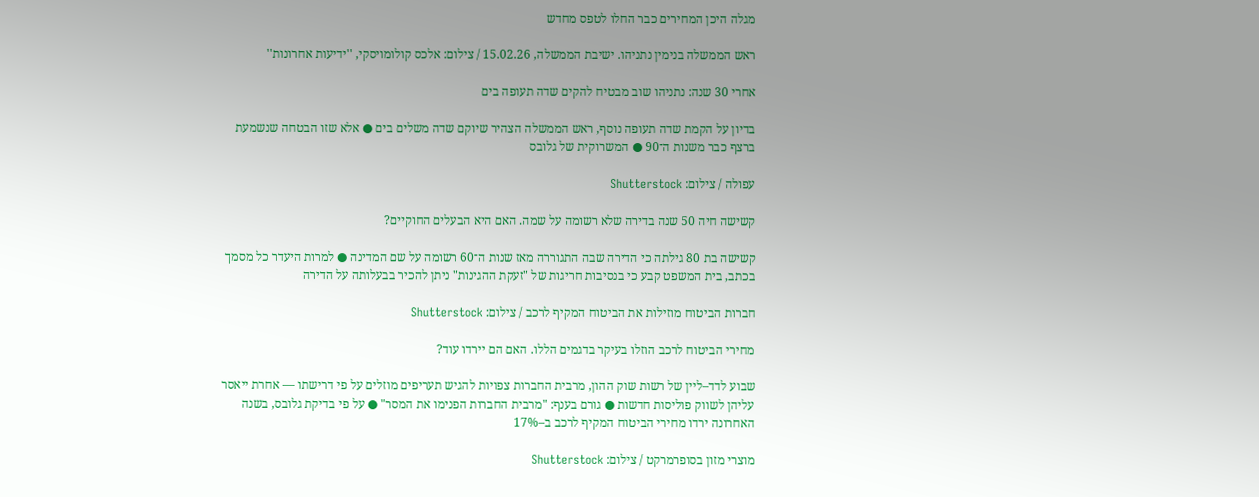מגלה היכן המחירים כבר החלו לטפס מחדש

ראש הממשלה בנימין נתניהו. ישיבת הממשלה, 15.02.26 / צילום: אלכס קולומויסקי, ''ידיעות אחרונות''

אחרי 30 שנה: נתניהו שוב מבטיח להקים שדה תעופה בים

בדיון על הקמת שדה תעופה נוסף, ראש הממשלה הצהיר שיוקם שדה משלים בים ● אלא שזו הבטחה שנשמעת ברצף כבר משנות ה־90 ● המשרוקית של גלובס

עפולה / צילום: Shutterstock

קשישה חיה 50 שנה בדירה שלא רשומה על שמה. האם היא הבעלים החוקיים?

קשישה בת 80 גילתה כי הדירה שבה התגוררה מאז שנות ה־60 רשומה על שם המדינה ● למרות היעדר כל מסמך בכתב, בית המשפט קבע כי בנסיבות חריגות של "זעקת ההגינות" ניתן להכיר בבעלותה על הדירה

חברות הביטוח מוזילות את הביטוח המקיף לרכב / צילום: Shutterstock

מחירי הביטוח לרכב הוזלו בעיקר בדגמים הללו. האם הם יירדו עוד?

שבוע לדד–ליין של רשות שוק ההון, מרבית החברות צפויות להגיש תעריפים מוזלים על פי דרישתו — אחרת ייאסר עליהן לשווק פוליסות חדשות ● גורם בענף: "מרבית החברות הפנימו את המסר" ● על פי בדיקת גלובס, בשנה האחרונה ירדו מחירי הביטוח המקיף לרכב ב–17%

מוצרי מזון בסופרמרקט / צילום: Shutterstock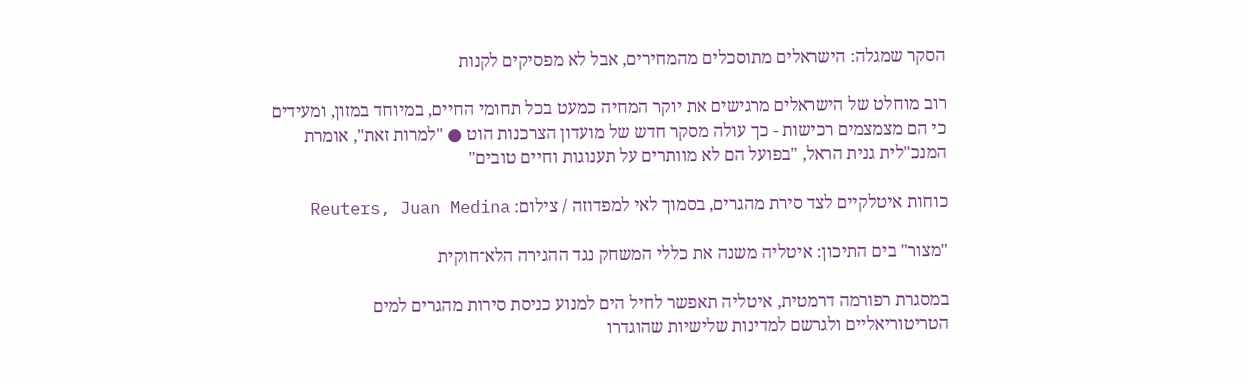הסקר שמגלה: הישראלים מתוסכלים מהמחירים, אבל לא מפסיקים לקנות

רוב מוחלט של הישראלים מרגישים את יוקר המחיה כמעט בכל תחומי החיים, במיוחד במזון, ומעידים כי הם מצמצמים רכישות - כך עולה מסקר חדש של מועדון הצרכנות הוט ● "למרות זאת", אומרת המנכ"לית גנית הראל, "בפועל הם לא מוותרים על תענוגות וחיים טובים"

כוחות איטלקיים לצד סירת מהגרים, בסמוך לאי למפדוזה / צילום: Reuters, Juan Medina

"מצור" בים התיכון: איטליה משנה את כללי המשחק נגד ההגירה הלא־חוקית

במסגרת רפורמה דרמטית, איטליה תאפשר לחיל הים למנוע כניסת סירות מהגרים למים הטריטוריאליים ולגרשם למדינות שלישיות שהוגדרו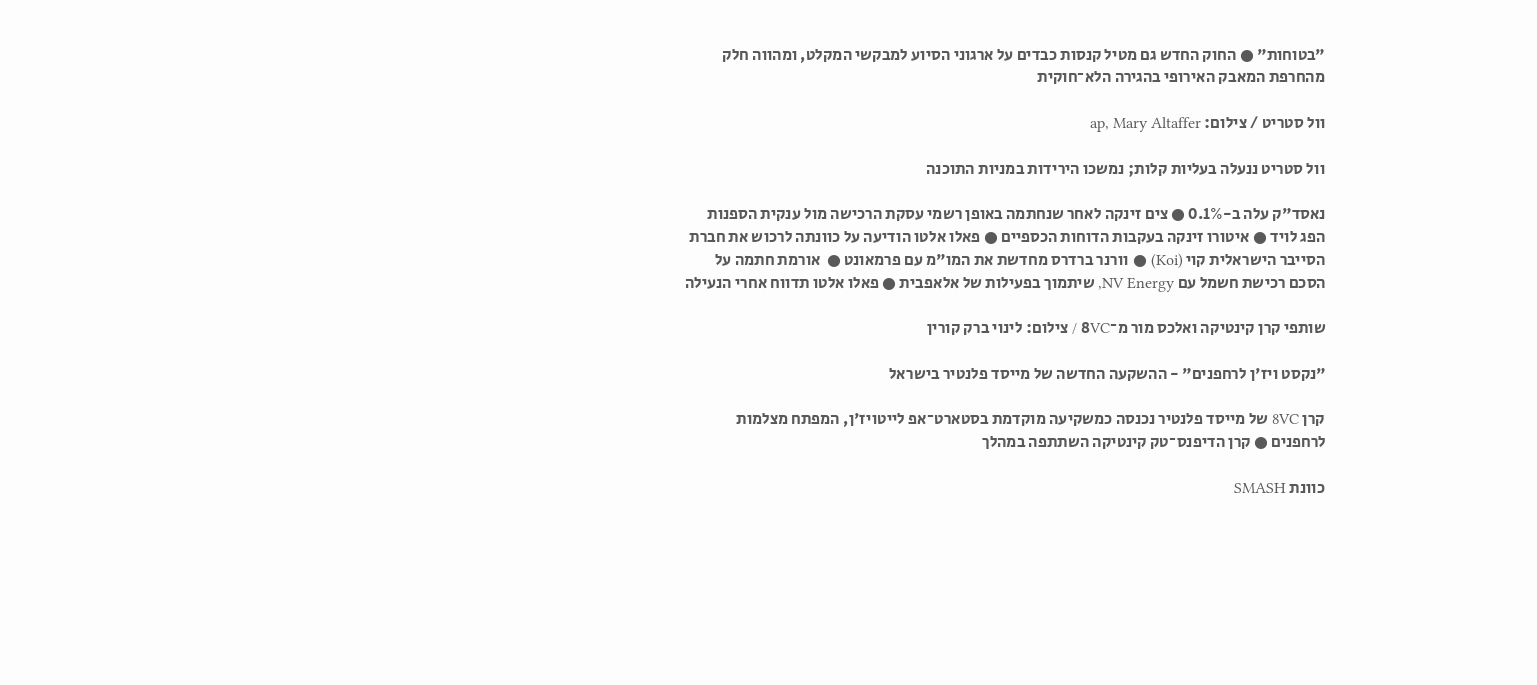"בטוחות" ● החוק החדש גם מטיל קנסות כבדים על ארגוני הסיוע למבקשי המקלט, ומהווה חלק מהחרפת המאבק האירופי בהגירה הלא־חוקית

וול סטריט / צילום: ap, Mary Altaffer

וול סטריט ננעלה בעליות קלות; נמשכו הירידות במניות התוכנה

נאסד"ק עלה ב-0.1% ● צים זינקה לאחר שנחתמה באופן רשמי עסקת הרכישה מול ענקית הספנות הפג לויד ● איטורו זינקה בעקבות הדוחות הכספיים ● פאלו אלטו הודיעה על כוונתה לרכוש את חברת הסייבר הישראלית קוי (Koi) ● וורנר ברדרס מחדשת את המו"מ עם פרמאונט ●  אורמת חתמה על הסכם רכישת חשמל עם NV Energy, שיתמוך בפעילות של אלאפבית ● פאלו אלטו תדווח אחרי הנעילה

שותפי קרן קינטיקה ואלכס מור מ־8VC / צילום: לינוי ברק קורין

"נקסט ויז'ן לרחפנים" - ההשקעה החדשה של מייסד פלנטיר בישראל

קרן 8VC של מייסד פלנטיר נכנסה כמשקיעה מוקדמת בסטארט־אפ לייטויז'ן, המפתח מצלמות לרחפנים ● קרן הדיפנס־טק קינטיקה השתתפה במהלך

כוונת SMASH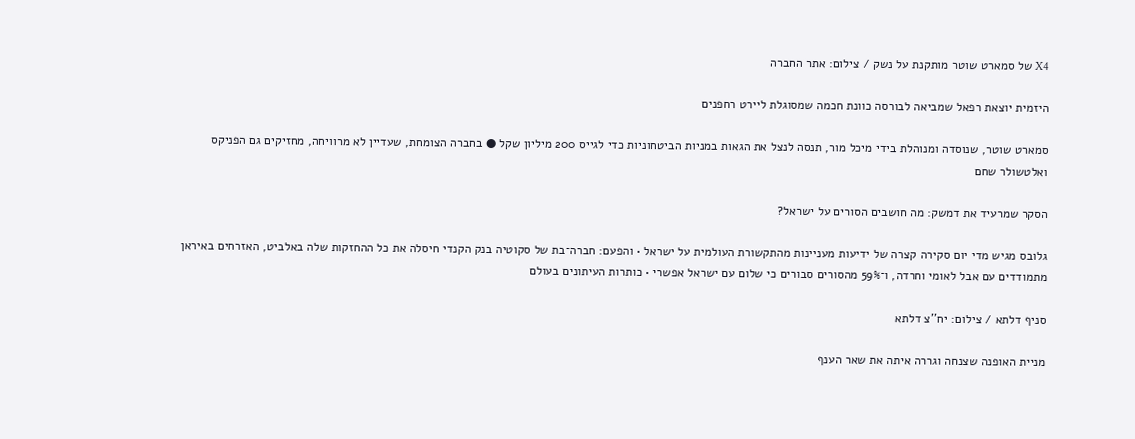X4 של סמארט שוטר מותקנת על נשק / צילום: אתר החברה

היזמית יוצאת רפאל שמביאה לבורסה כוונת חכמה שמסוגלת ליירט רחפנים

סמארט שוטר, שנוסדה ומנוהלת בידי מיכל מור, תנסה לנצל את הגאות במניות הביטחוניות כדי לגייס 200 מיליון שקל ● בחברה הצומחת, שעדיין לא מרוויחה, מחזיקים גם הפניקס ואלטשולר שחם

הסקר שמרעיד את דמשק: מה חושבים הסורים על ישראל?

גלובס מגיש מדי יום סקירה קצרה של ידיעות מעניינות מהתקשורת העולמית על ישראל • והפעם: חברה־בת של סקוטיה בנק הקנדי חיסלה את כל ההחזקות שלה באלביט, האזרחים באיראן מתמודדים עם אבל לאומי וחרדה, ו־59% מהסורים סבורים כי שלום עם ישראל אפשרי • כותרות העיתונים בעולם

סניף דלתא / צילום: יח''צ דלתא

מניית האופנה שצנחה וגררה איתה את שאר הענף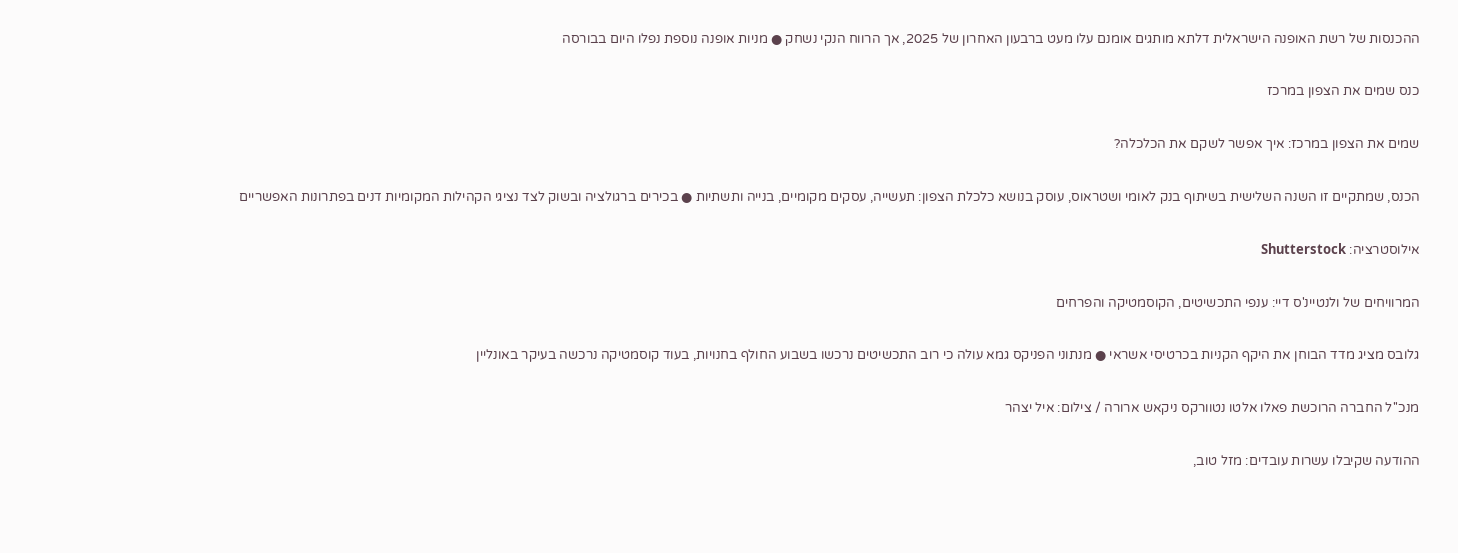ההכנסות של רשת האופנה הישראלית דלתא מותגים אומנם עלו מעט ברבעון האחרון של 2025, אך הרווח הנקי נשחק ● מניות אופנה נוספת נפלו היום בבורסה

כנס שמים את הצפון במרכז

שמים את הצפון במרכז: איך אפשר לשקם את הכלכלה?

הכנס, שמתקיים זו השנה השלישית בשיתוף בנק לאומי ושטראוס, עוסק בנושא כלכלת הצפון: תעשייה, עסקים מקומיים, בנייה ותשתיות ● בכירים ברגולציה ובשוק לצד נציגי הקהילות המקומיות דנים בפתרונות האפשריים

אילוסטרציה: Shutterstock

המרוויחים של ולנטיינ'ס דיי: ענפי התכשיטים, הקוסמטיקה והפרחים

גלובס מציג מדד הבוחן את היקף הקניות בכרטיסי אשראי ● מנתוני הפניקס גמא עולה כי רוב התכשיטים נרכשו בשבוע החולף בחנויות, בעוד קוסמטיקה נרכשה בעיקר באונליין

מנכ''ל החברה הרוכשת פאלו אלטו נטוורקס ניקאש ארורה / צילום: איל יצהר

ההודעה שקיבלו עשרות עובדים: מזל טוב,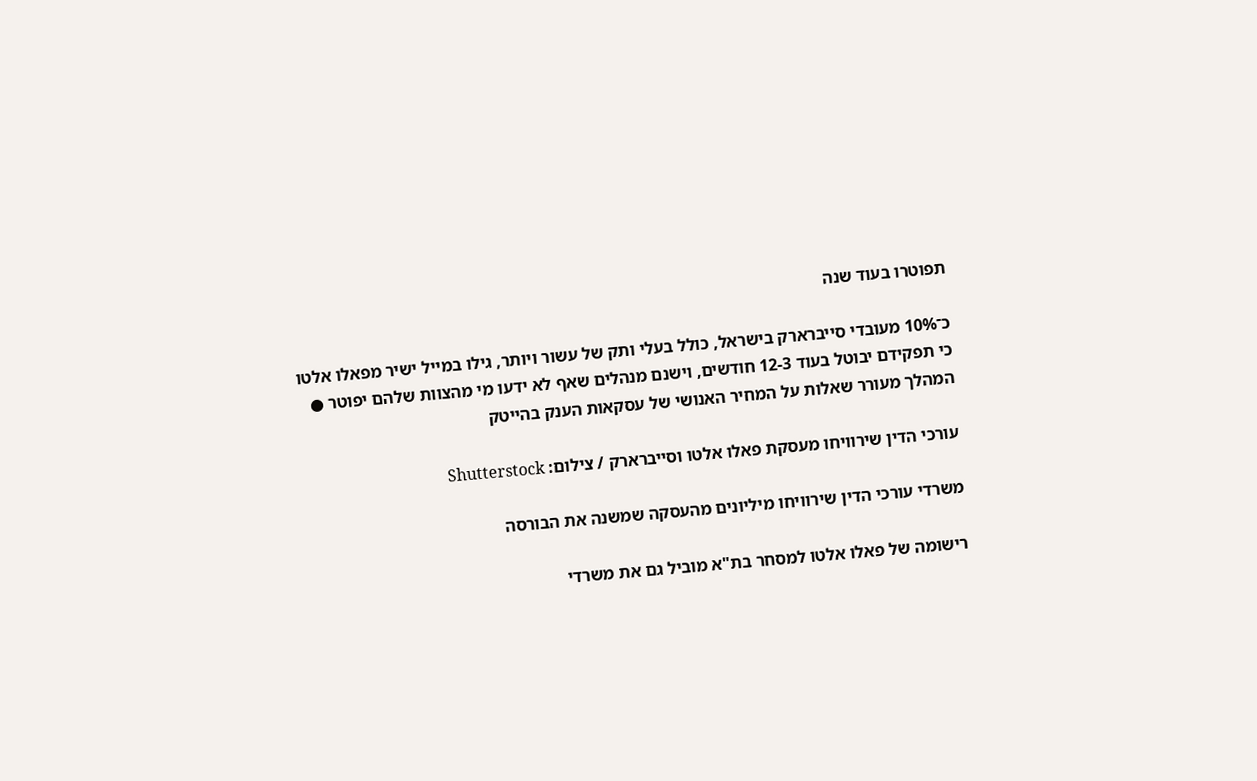תפוטרו בעוד שנה

כ־10% מעובדי סייברארק בישראל, כולל בעלי ותק של עשור ויותר, גילו במייל ישיר מפאלו אלטו כי תפקידם יבוטל בעוד 12-3 חודשים, וישנם מנהלים שאף לא ידעו מי מהצוות שלהם יפוטר ● המהלך מעורר שאלות על המחיר האנושי של עסקאות הענק בהייטק

עורכי הדין שירוויחו מעסקת פאלו אלטו וסייברארק / צילום: Shutterstock

משרדי עורכי הדין שירוויחו מיליונים מהעסקה שמשנה את הבורסה

רישומה של פאלו אלטו למסחר בת"א מוביל גם את משרדי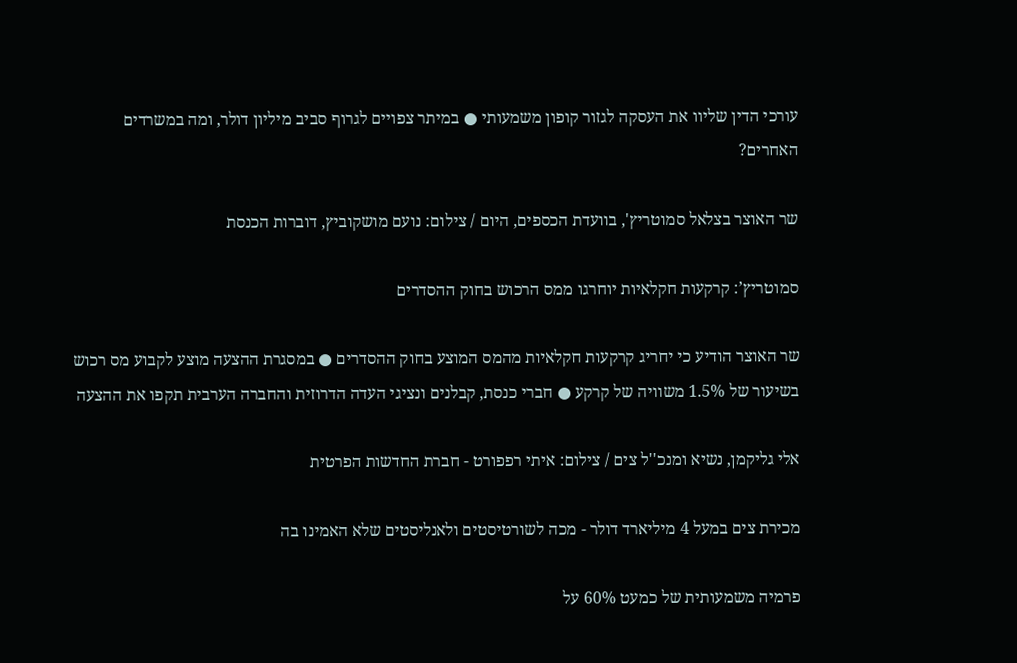עורכי הדין שליוו את העסקה לגזור קופון משמעותי ● במיתר צפויים לגרוף סביב מיליון דולר, ומה במשרדים האחרים?

שר האוצר בצלאל סמוטריץ', בוועדת הכספים, היום / צילום: נועם מושקוביץ, דוברות הכנסת

סמוטריץ’: קרקעות חקלאיות יוחרגו ממס הרכוש בחוק ההסדרים

שר האוצר הודיע כי יחריג קרקעות חקלאיות מהמס המוצע בחוק ההסדרים ● במסגרת ההצעה מוצע לקבוע מס רכוש בשיעור של 1.5% משוויה של קרקע ● חברי כנסת, קבלנים ונציגי העדה הדרוזית והחברה הערבית תקפו את ההצעה

אלי גליקמן, נשיא ומנכ''ל צים / צילום: איתי רפפורט - חברת החדשות הפרטית

מכירת צים במעל 4 מיליארד דולר - מכה לשורטיסטים ולאנליסטים שלא האמינו בה

פרמיה משמעותית של כמעט 60% על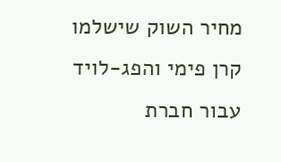מחיר השוק שישלמו קרן פימי והפג-לויד עבור חברת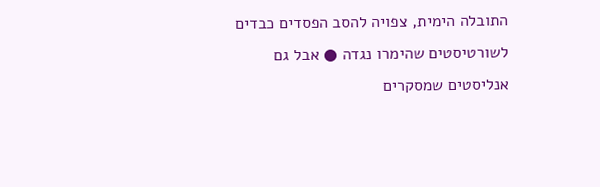התובלה הימית, צפויה להסב הפסדים כבדים לשורטיסטים שהימרו נגדה ● אבל גם אנליסטים שמסקרים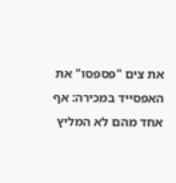את צים "פספסו" את האפסייד במכירה: אף אחד מהם לא המליץ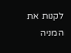לקנות את המניה